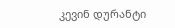კევინ დურანტი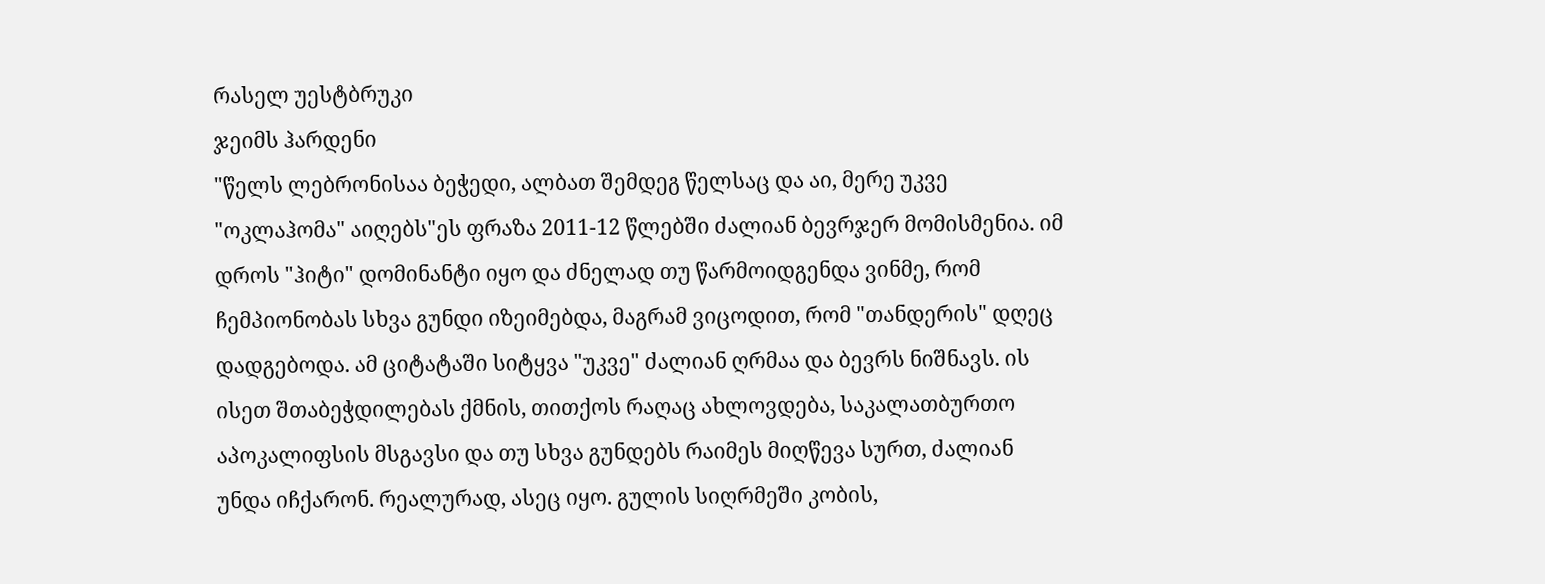რასელ უესტბრუკი
ჯეიმს ჰარდენი
"წელს ლებრონისაა ბეჭედი, ალბათ შემდეგ წელსაც და აი, მერე უკვე "ოკლაჰომა" აიღებს"ეს ფრაზა 2011-12 წლებში ძალიან ბევრჯერ მომისმენია. იმ დროს "ჰიტი" დომინანტი იყო და ძნელად თუ წარმოიდგენდა ვინმე, რომ ჩემპიონობას სხვა გუნდი იზეიმებდა, მაგრამ ვიცოდით, რომ "თანდერის" დღეც დადგებოდა. ამ ციტატაში სიტყვა "უკვე" ძალიან ღრმაა და ბევრს ნიშნავს. ის ისეთ შთაბეჭდილებას ქმნის, თითქოს რაღაც ახლოვდება, საკალათბურთო აპოკალიფსის მსგავსი და თუ სხვა გუნდებს რაიმეს მიღწევა სურთ, ძალიან უნდა იჩქარონ. რეალურად, ასეც იყო. გულის სიღრმეში კობის,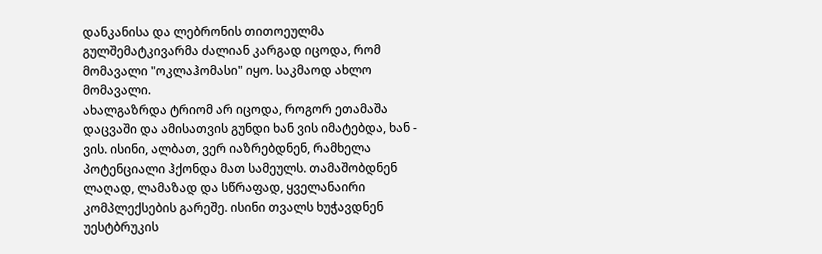დანკანისა და ლებრონის თითოეულმა გულშემატკივარმა ძალიან კარგად იცოდა, რომ მომავალი "ოკლაჰომასი" იყო. საკმაოდ ახლო მომავალი.
ახალგაზრდა ტრიომ არ იცოდა, როგორ ეთამაშა დაცვაში და ამისათვის გუნდი ხან ვის იმატებდა, ხან - ვის. ისინი, ალბათ, ვერ იაზრებდნენ, რამხელა პოტენციალი ჰქონდა მათ სამეულს. თამაშობდნენ ლაღად, ლამაზად და სწრაფად, ყველანაირი კომპლექსების გარეშე. ისინი თვალს ხუჭავდნენ უესტბრუკის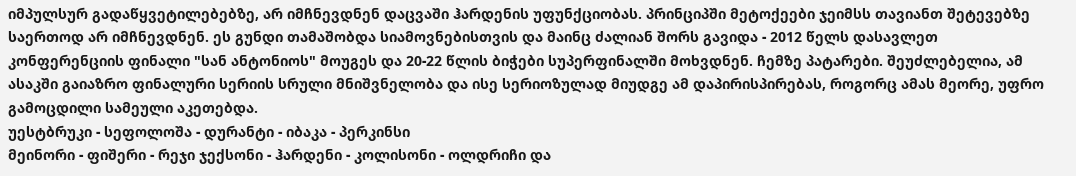იმპულსურ გადაწყვეტილებებზე, არ იმჩნევდნენ დაცვაში ჰარდენის უფუნქციობას. პრინციპში მეტოქეები ჯეიმსს თავიანთ შეტევებზე საერთოდ არ იმჩნევდნენ. ეს გუნდი თამაშობდა სიამოვნებისთვის და მაინც ძალიან შორს გავიდა - 2012 წელს დასავლეთ კონფერენციის ფინალი "სან ანტონიოს" მოუგეს და 20-22 წლის ბიჭები სუპერფინალში მოხვდნენ. ჩემზე პატარები. შეუძლებელია, ამ ასაკში გაიაზრო ფინალური სერიის სრული მნიშვნელობა და ისე სერიოზულად მიუდგე ამ დაპირისპირებას, როგორც ამას მეორე, უფრო გამოცდილი სამეული აკეთებდა.
უესტბრუკი - სეფოლოშა - დურანტი - იბაკა - პერკინსი
მეინორი - ფიშერი - რეჯი ჯექსონი - ჰარდენი - კოლისონი - ოლდრიჩი და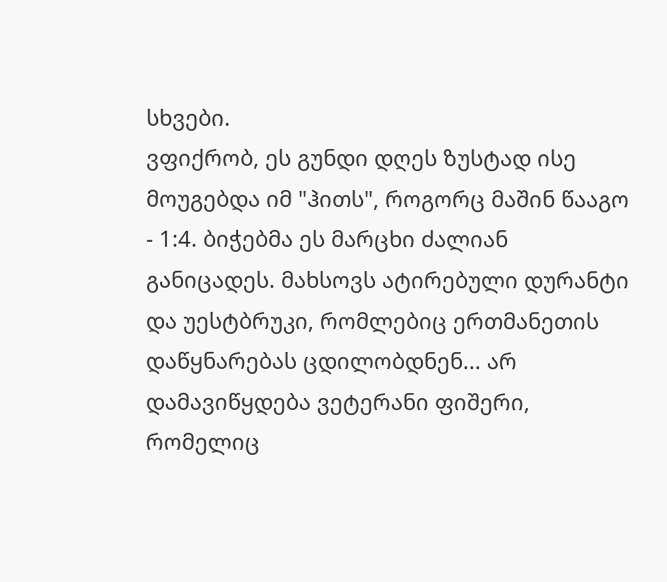სხვები.
ვფიქრობ, ეს გუნდი დღეს ზუსტად ისე მოუგებდა იმ "ჰითს", როგორც მაშინ წააგო - 1:4. ბიჭებმა ეს მარცხი ძალიან განიცადეს. მახსოვს ატირებული დურანტი და უესტბრუკი, რომლებიც ერთმანეთის დაწყნარებას ცდილობდნენ... არ დამავიწყდება ვეტერანი ფიშერი, რომელიც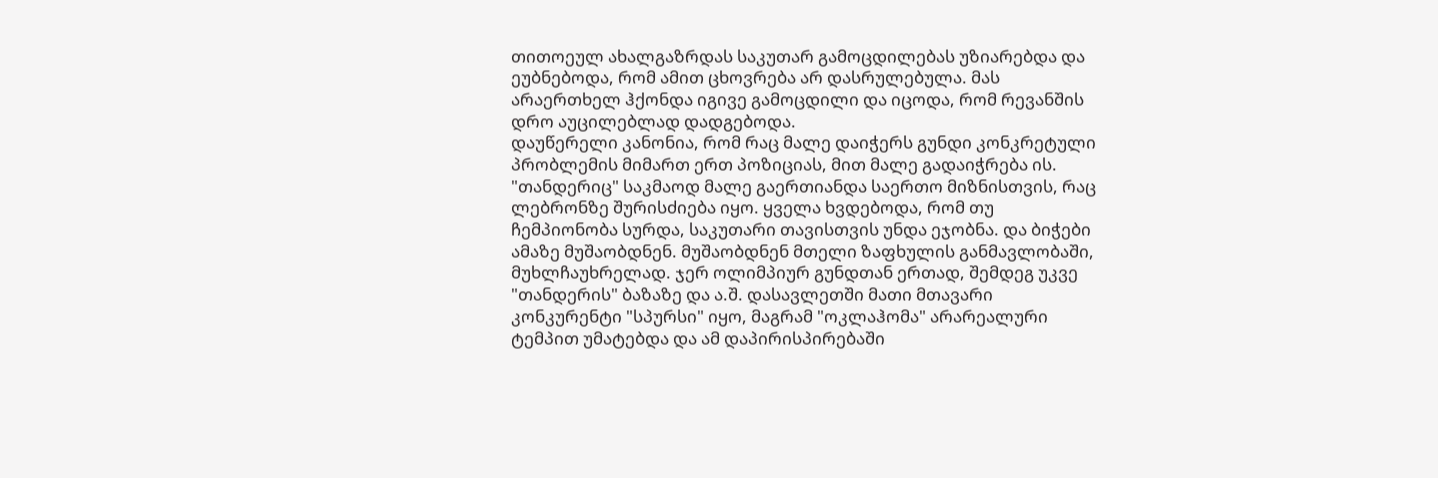თითოეულ ახალგაზრდას საკუთარ გამოცდილებას უზიარებდა და ეუბნებოდა, რომ ამით ცხოვრება არ დასრულებულა. მას არაერთხელ ჰქონდა იგივე გამოცდილი და იცოდა, რომ რევანშის დრო აუცილებლად დადგებოდა.
დაუწერელი კანონია, რომ რაც მალე დაიჭერს გუნდი კონკრეტული პრობლემის მიმართ ერთ პოზიციას, მით მალე გადაიჭრება ის. "თანდერიც" საკმაოდ მალე გაერთიანდა საერთო მიზნისთვის, რაც ლებრონზე შურისძიება იყო. ყველა ხვდებოდა, რომ თუ ჩემპიონობა სურდა, საკუთარი თავისთვის უნდა ეჯობნა. და ბიჭები ამაზე მუშაობდნენ. მუშაობდნენ მთელი ზაფხულის განმავლობაში, მუხლჩაუხრელად. ჯერ ოლიმპიურ გუნდთან ერთად, შემდეგ უკვე "თანდერის" ბაზაზე და ა.შ. დასავლეთში მათი მთავარი კონკურენტი "სპურსი" იყო, მაგრამ "ოკლაჰომა" არარეალური ტემპით უმატებდა და ამ დაპირისპირებაში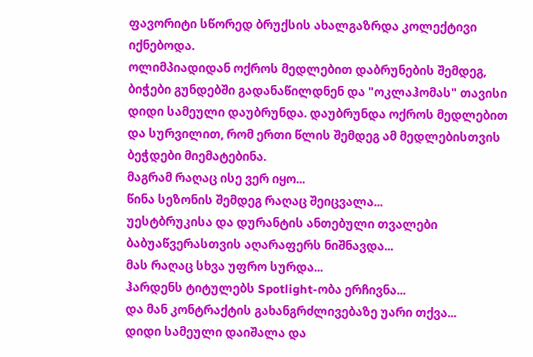ფავორიტი სწორედ ბრუქსის ახალგაზრდა კოლექტივი იქნებოდა.
ოლიმპიადიდან ოქროს მედლებით დაბრუნების შემდეგ, ბიჭები გუნდებში გადანაწილდნენ და "ოკლაჰომას" თავისი დიდი სამეული დაუბრუნდა. დაუბრუნდა ოქროს მედლებით და სურვილით, რომ ერთი წლის შემდეგ ამ მედლებისთვის ბეჭდები მიემატებინა.
მაგრამ რაღაც ისე ვერ იყო...
წინა სეზონის შემდეგ რაღაც შეიცვალა...
უესტბრუკისა და დურანტის ანთებული თვალები ბაბუაწვერასთვის აღარაფერს ნიშნავდა...
მას რაღაც სხვა უფრო სურდა...
ჰარდენს ტიტულებს Spotlight-ობა ერჩივნა...
და მან კონტრაქტის გახანგრძლივებაზე უარი თქვა...
დიდი სამეული დაიშალა და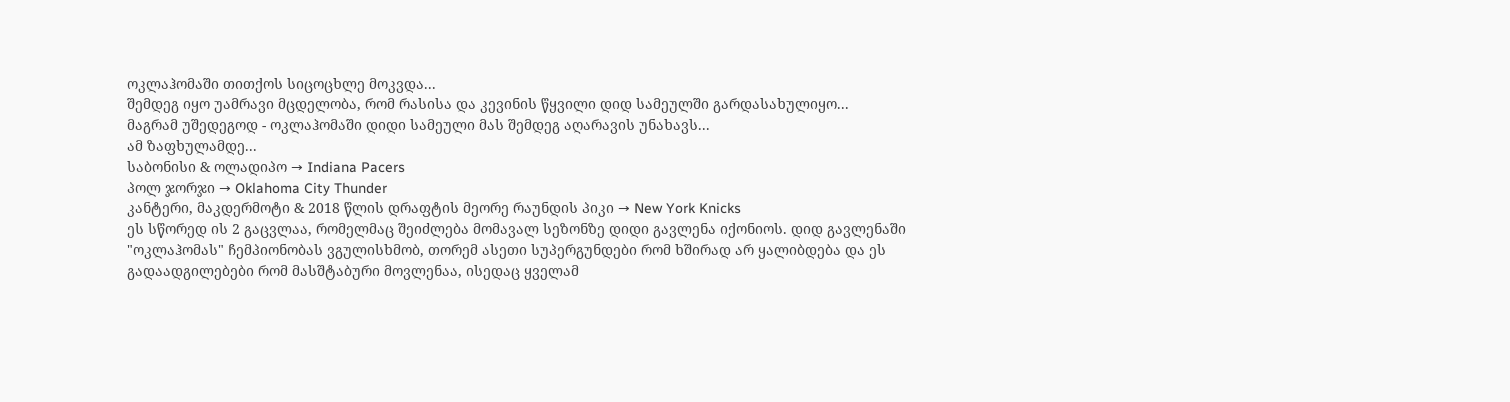ოკლაჰომაში თითქოს სიცოცხლე მოკვდა...
შემდეგ იყო უამრავი მცდელობა, რომ რასისა და კევინის წყვილი დიდ სამეულში გარდასახულიყო...
მაგრამ უშედეგოდ - ოკლაჰომაში დიდი სამეული მას შემდეგ აღარავის უნახავს...
ამ ზაფხულამდე...
საბონისი & ოლადიპო → Indiana Pacers
პოლ ჯორჯი → Oklahoma City Thunder
კანტერი, მაკდერმოტი & 2018 წლის დრაფტის მეორე რაუნდის პიკი → New York Knicks
ეს სწორედ ის 2 გაცვლაა, რომელმაც შეიძლება მომავალ სეზონზე დიდი გავლენა იქონიოს. დიდ გავლენაში "ოკლაჰომას" ჩემპიონობას ვგულისხმობ, თორემ ასეთი სუპერგუნდები რომ ხშირად არ ყალიბდება და ეს გადაადგილებები რომ მასშტაბური მოვლენაა, ისედაც ყველამ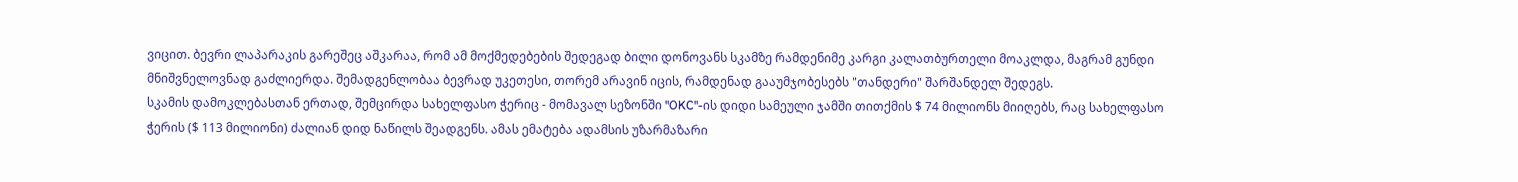ვიცით. ბევრი ლაპარაკის გარეშეც აშკარაა, რომ ამ მოქმედებების შედეგად ბილი დონოვანს სკამზე რამდენიმე კარგი კალათბურთელი მოაკლდა, მაგრამ გუნდი მნიშვნელოვნად გაძლიერდა. შემადგენლობაა ბევრად უკეთესი, თორემ არავინ იცის, რამდენად გააუმჯობესებს "თანდერი" შარშანდელ შედეგს.
სკამის დამოკლებასთან ერთად, შემცირდა სახელფასო ჭერიც - მომავალ სეზონში "OKC"-ის დიდი სამეული ჯამში თითქმის $ 74 მილიონს მიიღებს, რაც სახელფასო ჭერის ($ 113 მილიონი) ძალიან დიდ ნაწილს შეადგენს. ამას ემატება ადამსის უზარმაზარი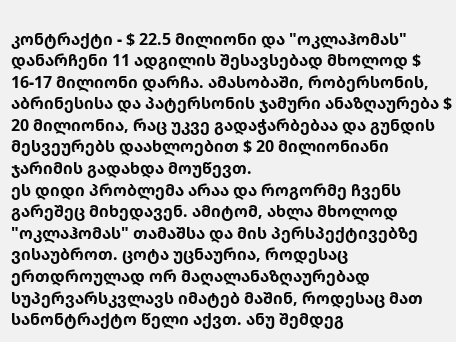კონტრაქტი - $ 22.5 მილიონი და "ოკლაჰომას" დანარჩენი 11 ადგილის შესავსებად მხოლოდ $ 16-17 მილიონი დარჩა. ამასობაში, რობერსონის, აბრინესისა და პატერსონის ჯამური ანაზღაურება $ 20 მილიონია, რაც უკვე გადაჭარბებაა და გუნდის მესვეურებს დაახლოებით $ 20 მილიონიანი ჯარიმის გადახდა მოუწევთ.
ეს დიდი პრობლემა არაა და როგორმე ჩვენს გარეშეც მიხედავენ. ამიტომ, ახლა მხოლოდ "ოკლაჰომას" თამაშსა და მის პერსპექტივებზე ვისაუბროთ. ცოტა უცნაურია, როდესაც ერთდროულად ორ მაღალანაზღაურებად სუპერვარსკვლავს იმატებ მაშინ, როდესაც მათ სანონტრაქტო წელი აქვთ. ანუ შემდეგ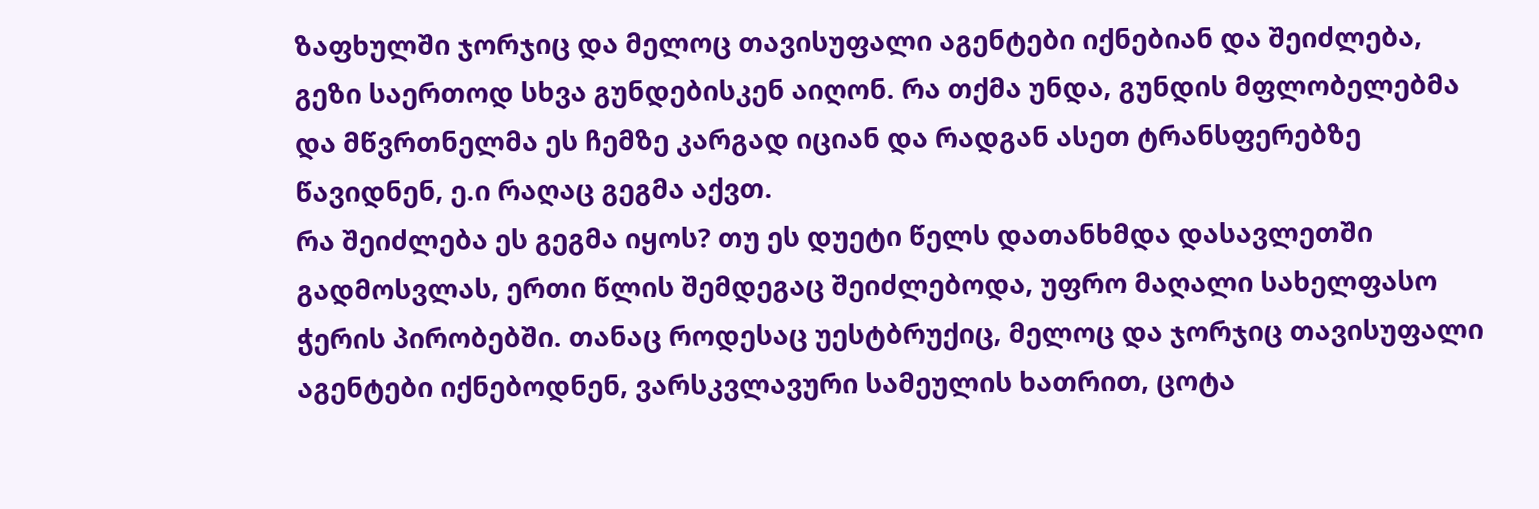ზაფხულში ჯორჯიც და მელოც თავისუფალი აგენტები იქნებიან და შეიძლება, გეზი საერთოდ სხვა გუნდებისკენ აიღონ. რა თქმა უნდა, გუნდის მფლობელებმა და მწვრთნელმა ეს ჩემზე კარგად იციან და რადგან ასეთ ტრანსფერებზე წავიდნენ, ე.ი რაღაც გეგმა აქვთ.
რა შეიძლება ეს გეგმა იყოს? თუ ეს დუეტი წელს დათანხმდა დასავლეთში გადმოსვლას, ერთი წლის შემდეგაც შეიძლებოდა, უფრო მაღალი სახელფასო ჭერის პირობებში. თანაც როდესაც უესტბრუქიც, მელოც და ჯორჯიც თავისუფალი აგენტები იქნებოდნენ, ვარსკვლავური სამეულის ხათრით, ცოტა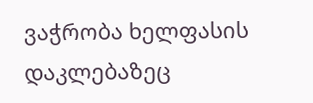ვაჭრობა ხელფასის დაკლებაზეც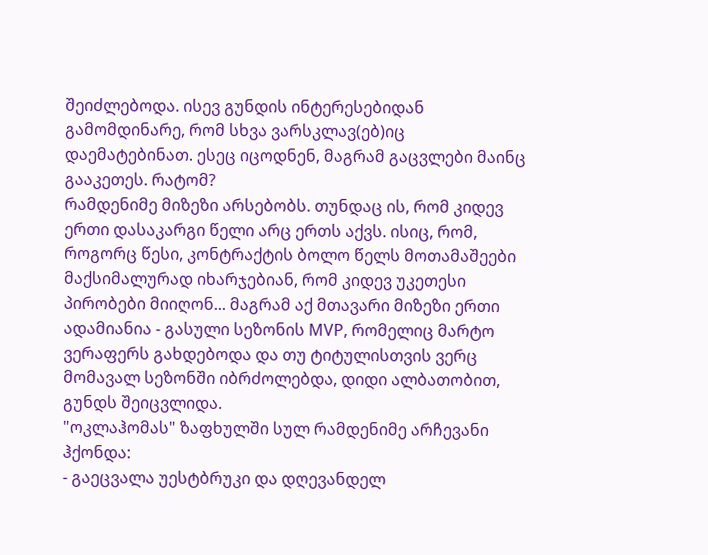შეიძლებოდა. ისევ გუნდის ინტერესებიდან გამომდინარე, რომ სხვა ვარსკლავ(ებ)იც დაემატებინათ. ესეც იცოდნენ, მაგრამ გაცვლები მაინც გააკეთეს. რატომ?
რამდენიმე მიზეზი არსებობს. თუნდაც ის, რომ კიდევ ერთი დასაკარგი წელი არც ერთს აქვს. ისიც, რომ, როგორც წესი, კონტრაქტის ბოლო წელს მოთამაშეები მაქსიმალურად იხარჯებიან, რომ კიდევ უკეთესი პირობები მიიღონ... მაგრამ აქ მთავარი მიზეზი ერთი ადამიანია - გასული სეზონის MVP, რომელიც მარტო ვერაფერს გახდებოდა და თუ ტიტულისთვის ვერც მომავალ სეზონში იბრძოლებდა, დიდი ალბათობით, გუნდს შეიცვლიდა.
"ოკლაჰომას" ზაფხულში სულ რამდენიმე არჩევანი ჰქონდა:
- გაეცვალა უესტბრუკი და დღევანდელ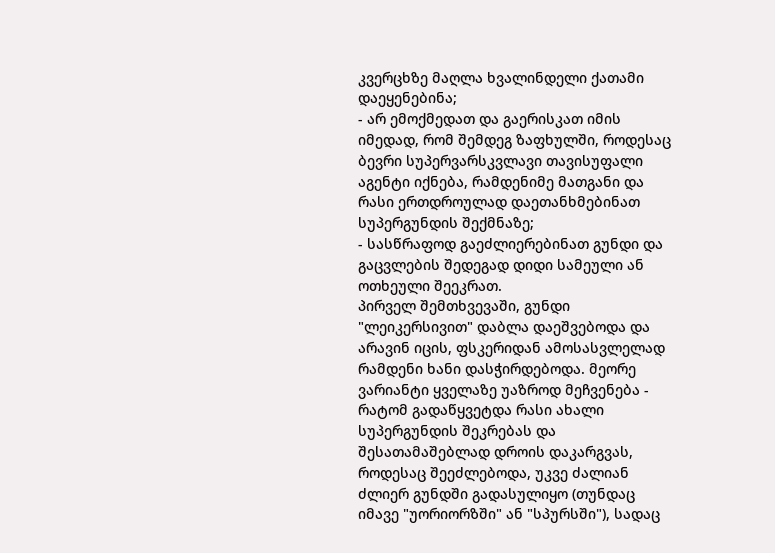კვერცხზე მაღლა ხვალინდელი ქათამი დაეყენებინა;
- არ ემოქმედათ და გაერისკათ იმის იმედად, რომ შემდეგ ზაფხულში, როდესაც ბევრი სუპერვარსკვლავი თავისუფალი აგენტი იქნება, რამდენიმე მათგანი და რასი ერთდროულად დაეთანხმებინათ სუპერგუნდის შექმნაზე;
- სასწრაფოდ გაეძლიერებინათ გუნდი და გაცვლების შედეგად დიდი სამეული ან ოთხეული შეეკრათ.
პირველ შემთხვევაში, გუნდი "ლეიკერსივით" დაბლა დაეშვებოდა და არავინ იცის, ფსკერიდან ამოსასვლელად რამდენი ხანი დასჭირდებოდა. მეორე ვარიანტი ყველაზე უაზროდ მეჩვენება - რატომ გადაწყვეტდა რასი ახალი სუპერგუნდის შეკრებას და შესათამაშებლად დროის დაკარგვას, როდესაც შეეძლებოდა, უკვე ძალიან ძლიერ გუნდში გადასულიყო (თუნდაც იმავე "უორიორზში" ან "სპურსში"), სადაც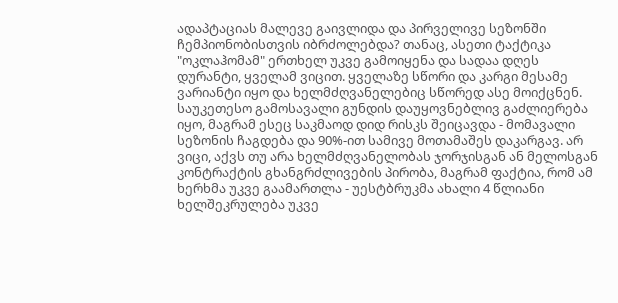ადაპტაციას მალევე გაივლიდა და პირველივე სეზონში ჩემპიონობისთვის იბრძოლებდა? თანაც, ასეთი ტაქტიკა "ოკლაჰომამ" ერთხელ უკვე გამოიყენა და სადაა დღეს დურანტი, ყველამ ვიცით. ყველაზე სწორი და კარგი მესამე ვარიანტი იყო და ხელმძღვანელებიც სწორედ ასე მოიქცნენ.
საუკეთესო გამოსავალი გუნდის დაუყოვნებლივ გაძლიერება იყო, მაგრამ ესეც საკმაოდ დიდ რისკს შეიცავდა - მომავალი სეზონის ჩაგდება და 90%-ით სამივე მოთამაშეს დაკარგავ. არ ვიცი, აქვს თუ არა ხელმძღვანელობას ჯორჯისგან ან მელოსგან კონტრაქტის გხანგრძლივების პირობა, მაგრამ ფაქტია, რომ ამ ხერხმა უკვე გაამართლა - უესტბრუკმა ახალი 4 წლიანი ხელშეკრულება უკვე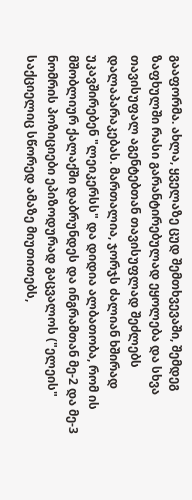გააფორმა. ახლა, ყველაზე ცუდ შემთხვევაში, შემდეგ ზაფხულში რასი გარანტირებულად ეყოლება და სხვა თავისუფალ აგენტებთან თავისუფლად შეძლებს დალაპარაკებას. მართალია, ჯორჯს ძალიან ხშირად უკავშირებენ "ლეიკერსს" და დიდია ალბათობა, რომ ის მშობლიურ ქალაქში დაბრუნდეს და ინგრამთან მე-2 და მე-3 ნომრის პოზიციები ეპიზოდურად გაცვალოს ("ელეის" საქციელიც სწორედ ამაზე მიუთითებს,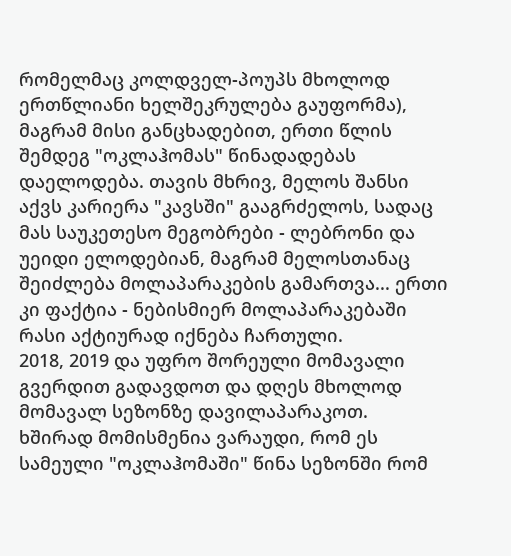რომელმაც კოლდველ-პოუპს მხოლოდ ერთწლიანი ხელშეკრულება გაუფორმა), მაგრამ მისი განცხადებით, ერთი წლის შემდეგ "ოკლაჰომას" წინადადებას დაელოდება. თავის მხრივ, მელოს შანსი აქვს კარიერა "კავსში" გააგრძელოს, სადაც მას საუკეთესო მეგობრები - ლებრონი და უეიდი ელოდებიან, მაგრამ მელოსთანაც შეიძლება მოლაპარაკების გამართვა... ერთი კი ფაქტია - ნებისმიერ მოლაპარაკებაში რასი აქტიურად იქნება ჩართული.
2018, 2019 და უფრო შორეული მომავალი გვერდით გადავდოთ და დღეს მხოლოდ მომავალ სეზონზე დავილაპარაკოთ.
ხშირად მომისმენია ვარაუდი, რომ ეს სამეული "ოკლაჰომაში" წინა სეზონში რომ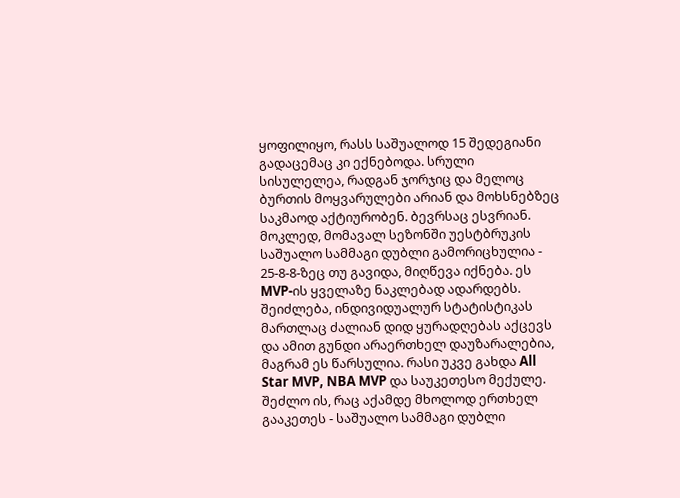ყოფილიყო, რასს საშუალოდ 15 შედეგიანი გადაცემაც კი ექნებოდა. სრული სისულელეა, რადგან ჯორჯიც და მელოც ბურთის მოყვარულები არიან და მოხსნებზეც საკმაოდ აქტიურობენ. ბევრსაც ესვრიან. მოკლედ, მომავალ სეზონში უესტბრუკის საშუალო სამმაგი დუბლი გამორიცხულია - 25-8-8-ზეც თუ გავიდა, მიღწევა იქნება. ეს MVP-ის ყველაზე ნაკლებად ადარდებს. შეიძლება, ინდივიდუალურ სტატისტიკას მართლაც ძალიან დიდ ყურადღებას აქცევს და ამით გუნდი არაერთხელ დაუზარალებია, მაგრამ ეს წარსულია. რასი უკვე გახდა All Star MVP, NBA MVP და საუკეთესო მექულე. შეძლო ის, რაც აქამდე მხოლოდ ერთხელ გააკეთეს - საშუალო სამმაგი დუბლი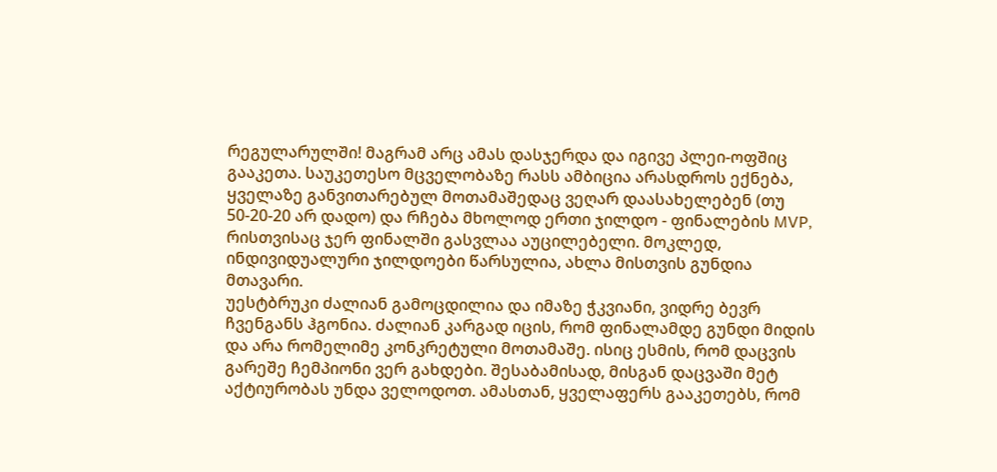რეგულარულში! მაგრამ არც ამას დასჯერდა და იგივე პლეი-ოფშიც გააკეთა. საუკეთესო მცველობაზე რასს ამბიცია არასდროს ექნება, ყველაზე განვითარებულ მოთამაშედაც ვეღარ დაასახელებენ (თუ 50-20-20 არ დადო) და რჩება მხოლოდ ერთი ჯილდო - ფინალების MVP, რისთვისაც ჯერ ფინალში გასვლაა აუცილებელი. მოკლედ, ინდივიდუალური ჯილდოები წარსულია, ახლა მისთვის გუნდია მთავარი.
უესტბრუკი ძალიან გამოცდილია და იმაზე ჭკვიანი, ვიდრე ბევრ ჩვენგანს ჰგონია. ძალიან კარგად იცის, რომ ფინალამდე გუნდი მიდის და არა რომელიმე კონკრეტული მოთამაშე. ისიც ესმის, რომ დაცვის გარეშე ჩემპიონი ვერ გახდები. შესაბამისად, მისგან დაცვაში მეტ აქტიურობას უნდა ველოდოთ. ამასთან, ყველაფერს გააკეთებს, რომ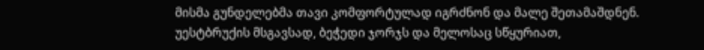მისმა გუნდელებმა თავი კომფორტულად იგრძნონ და მალე შეთამაშდნენ.
უესტბრუქის მსგავსად, ბეჭედი ჯორჯს და მელოსაც სწყურიათ,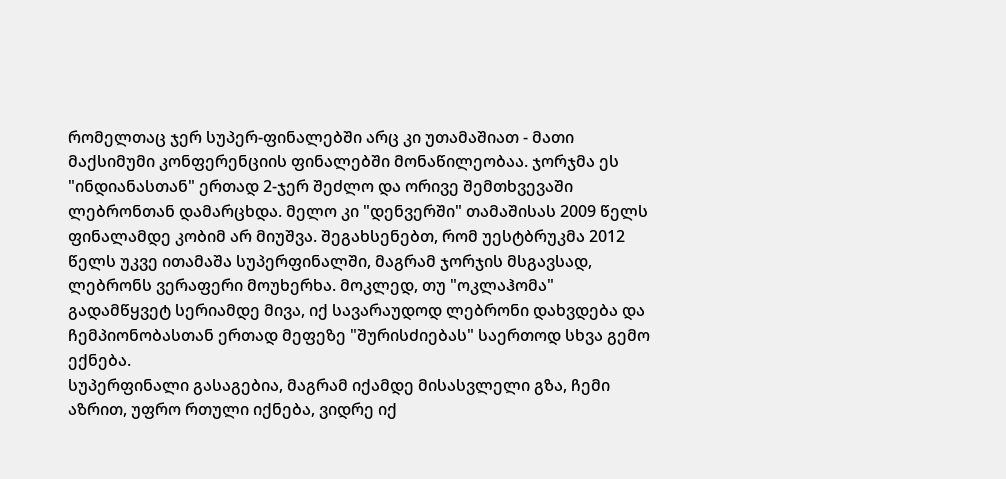რომელთაც ჯერ სუპერ-ფინალებში არც კი უთამაშიათ - მათი მაქსიმუმი კონფერენციის ფინალებში მონაწილეობაა. ჯორჯმა ეს "ინდიანასთან" ერთად 2-ჯერ შეძლო და ორივე შემთხვევაში ლებრონთან დამარცხდა. მელო კი "დენვერში" თამაშისას 2009 წელს ფინალამდე კობიმ არ მიუშვა. შეგახსენებთ, რომ უესტბრუკმა 2012 წელს უკვე ითამაშა სუპერფინალში, მაგრამ ჯორჯის მსგავსად, ლებრონს ვერაფერი მოუხერხა. მოკლედ, თუ "ოკლაჰომა" გადამწყვეტ სერიამდე მივა, იქ სავარაუდოდ ლებრონი დახვდება და ჩემპიონობასთან ერთად მეფეზე "შურისძიებას" საერთოდ სხვა გემო ექნება.
სუპერფინალი გასაგებია, მაგრამ იქამდე მისასვლელი გზა, ჩემი აზრით, უფრო რთული იქნება, ვიდრე იქ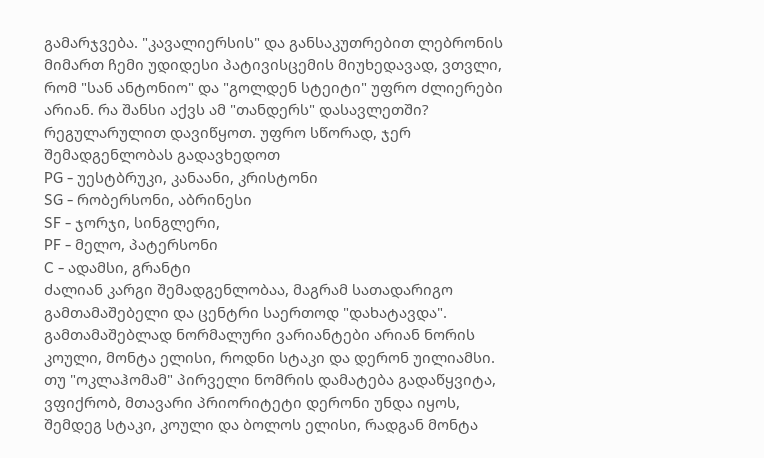გამარჯვება. "კავალიერსის" და განსაკუთრებით ლებრონის მიმართ ჩემი უდიდესი პატივისცემის მიუხედავად, ვთვლი, რომ "სან ანტონიო" და "გოლდენ სტეიტი" უფრო ძლიერები არიან. რა შანსი აქვს ამ "თანდერს" დასავლეთში?
რეგულარულით დავიწყოთ. უფრო სწორად, ჯერ შემადგენლობას გადავხედოთ
PG - უესტბრუკი, კანაანი, კრისტონი
SG - რობერსონი, აბრინესი
SF - ჯორჯი, სინგლერი,
PF - მელო, პატერსონი
C - ადამსი, გრანტი
ძალიან კარგი შემადგენლობაა, მაგრამ სათადარიგო გამთამაშებელი და ცენტრი საერთოდ "დახატავდა". გამთამაშებლად ნორმალური ვარიანტები არიან ნორის კოული, მონტა ელისი, როდნი სტაკი და დერონ უილიამსი. თუ "ოკლაჰომამ" პირველი ნომრის დამატება გადაწყვიტა, ვფიქრობ, მთავარი პრიორიტეტი დერონი უნდა იყოს, შემდეგ სტაკი, კოული და ბოლოს ელისი, რადგან მონტა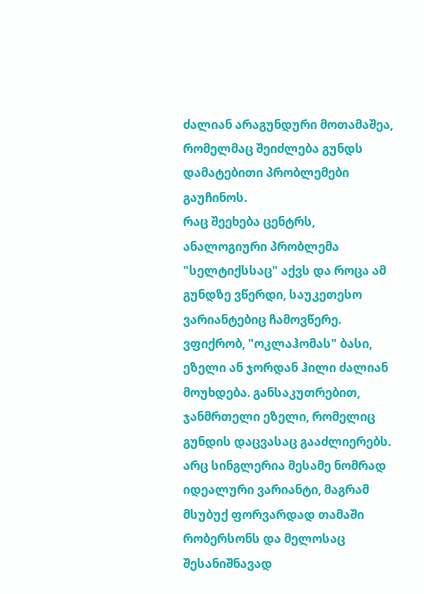ძალიან არაგუნდური მოთამაშეა, რომელმაც შეიძლება გუნდს დამატებითი პრობლემები გაუჩინოს.
რაც შეეხება ცენტრს, ანალოგიური პრობლემა "სელტიქსსაც" აქვს და როცა ამ გუნდზე ვწერდი, საუკეთესო ვარიანტებიც ჩამოვწერე. ვფიქრობ, "ოკლაჰომას" ბასი, ეზელი ან ჯორდან ჰილი ძალიან მოუხდება. განსაკუთრებით, ჯანმრთელი ეზელი, რომელიც გუნდის დაცვასაც გააძლიერებს.
არც სინგლერია მესამე ნომრად იდეალური ვარიანტი, მაგრამ მსუბუქ ფორვარდად თამაში რობერსონს და მელოსაც შესანიშნავად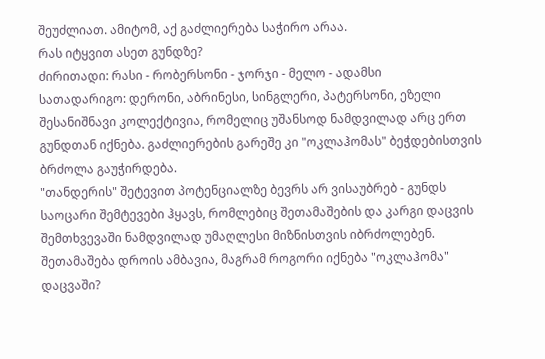შეუძლიათ. ამიტომ, აქ გაძლიერება საჭირო არაა.
რას იტყვით ასეთ გუნდზე?
ძირითადი: რასი - რობერსონი - ჯორჯი - მელო - ადამსი
სათადარიგო: დერონი, აბრინესი, სინგლერი, პატერსონი, ეზელი
შესანიშნავი კოლექტივია, რომელიც უშანსოდ ნამდვილად არც ერთ გუნდთან იქნება. გაძლიერების გარეშე კი "ოკლაჰომას" ბეჭდებისთვის ბრძოლა გაუჭირდება.
"თანდერის" შეტევით პოტენციალზე ბევრს არ ვისაუბრებ - გუნდს საოცარი შემტევები ჰყავს, რომლებიც შეთამაშების და კარგი დაცვის შემთხვევაში ნამდვილად უმაღლესი მიზნისთვის იბრძოლებენ.
შეთამაშება დროის ამბავია, მაგრამ როგორი იქნება "ოკლაჰომა" დაცვაში?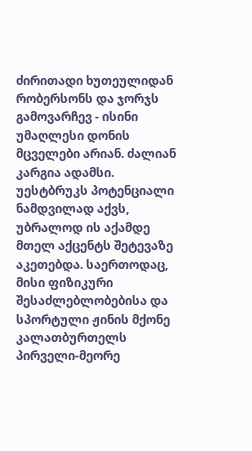ძირითადი ხუთეულიდან რობერსონს და ჯორჯს გამოვარჩევ - ისინი უმაღლესი დონის მცველები არიან. ძალიან კარგია ადამსი. უესტბრუკს პოტენციალი ნამდვილად აქვს, უბრალოდ ის აქამდე მთელ აქცენტს შეტევაზე აკეთებდა. საერთოდაც, მისი ფიზიკური შესაძლებლობებისა და სპორტული ჟინის მქონე კალათბურთელს პირველი-მეორე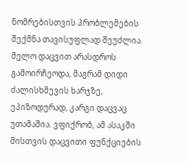ნომრებისთვის პრობლემების შექმნა თავისუფლად შეუძლია. მელო დაცვით არასდროს გამოირჩეოდა, მაგრამ დიდი ძალისხმევის ხარჯზე, ეპიზოდურად, კარგი დაცვაც უთამაშია. ვფიქრობ, ამ ასაკში მისთვის დაცვითი ფუნქციების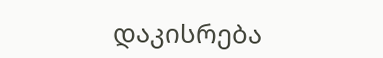დაკისრება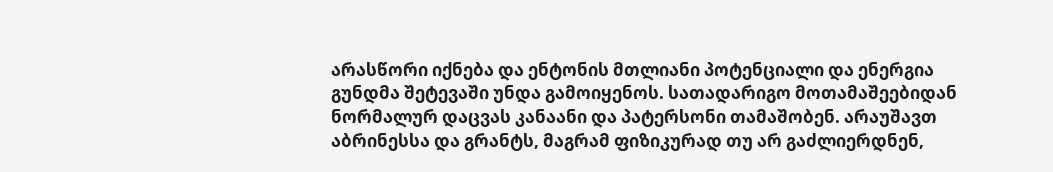არასწორი იქნება და ენტონის მთლიანი პოტენციალი და ენერგია გუნდმა შეტევაში უნდა გამოიყენოს. სათადარიგო მოთამაშეებიდან ნორმალურ დაცვას კანაანი და პატერსონი თამაშობენ. არაუშავთ აბრინესსა და გრანტს, მაგრამ ფიზიკურად თუ არ გაძლიერდნენ,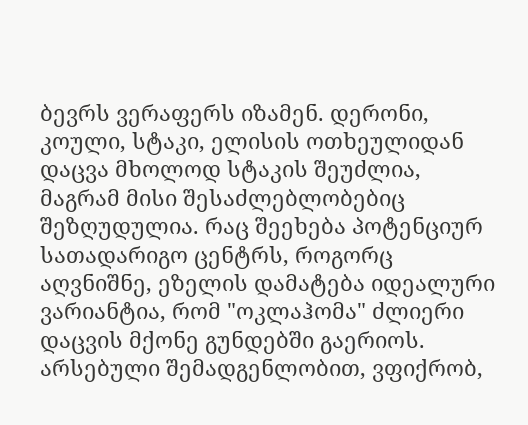ბევრს ვერაფერს იზამენ. დერონი, კოული, სტაკი, ელისის ოთხეულიდან დაცვა მხოლოდ სტაკის შეუძლია, მაგრამ მისი შესაძლებლობებიც შეზღუდულია. რაც შეეხება პოტენციურ სათადარიგო ცენტრს, როგორც აღვნიშნე, ეზელის დამატება იდეალური ვარიანტია, რომ "ოკლაჰომა" ძლიერი დაცვის მქონე გუნდებში გაერიოს.
არსებული შემადგენლობით, ვფიქრობ,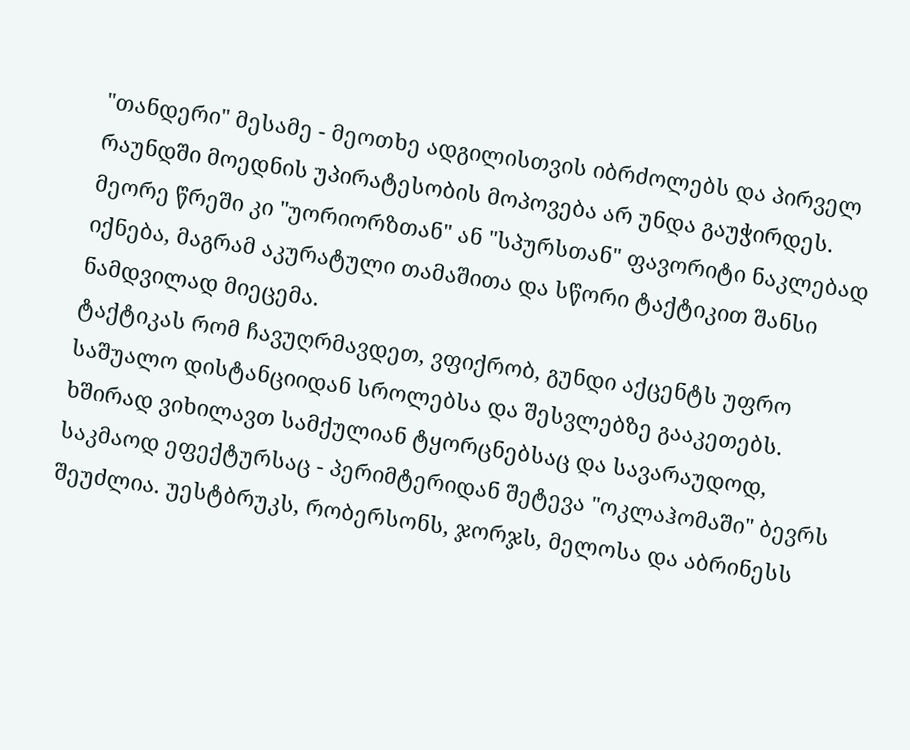"თანდერი" მესამე - მეოთხე ადგილისთვის იბრძოლებს და პირველ რაუნდში მოედნის უპირატესობის მოპოვება არ უნდა გაუჭირდეს. მეორე წრეში კი "უორიორზთან" ან "სპურსთან" ფავორიტი ნაკლებად იქნება, მაგრამ აკურატული თამაშითა და სწორი ტაქტიკით შანსი ნამდვილად მიეცემა.
ტაქტიკას რომ ჩავუღრმავდეთ, ვფიქრობ, გუნდი აქცენტს უფრო საშუალო დისტანციიდან სროლებსა და შესვლებზე გააკეთებს. ხშირად ვიხილავთ სამქულიან ტყორცნებსაც და სავარაუდოდ, საკმაოდ ეფექტურსაც - პერიმტერიდან შეტევა "ოკლაჰომაში" ბევრს შეუძლია. უესტბრუკს, რობერსონს, ჯორჯს, მელოსა და აბრინესს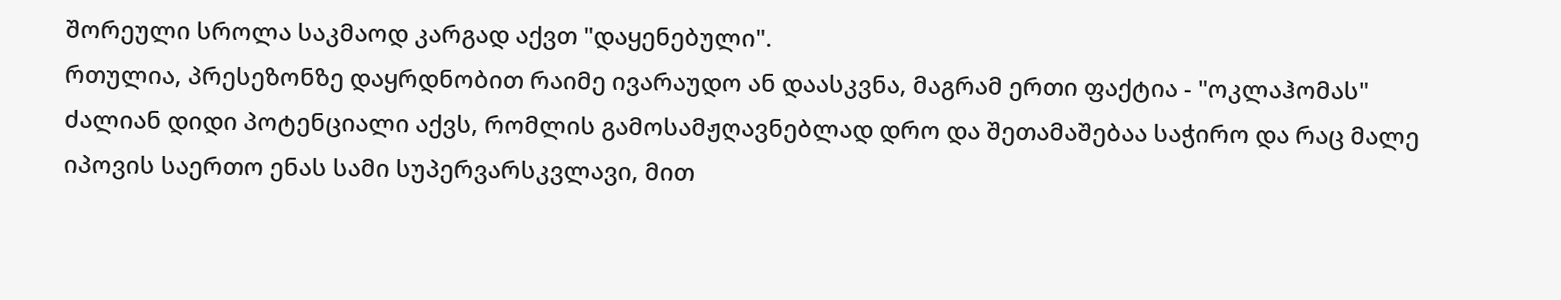შორეული სროლა საკმაოდ კარგად აქვთ "დაყენებული".
რთულია, პრესეზონზე დაყრდნობით რაიმე ივარაუდო ან დაასკვნა, მაგრამ ერთი ფაქტია - "ოკლაჰომას" ძალიან დიდი პოტენციალი აქვს, რომლის გამოსამჟღავნებლად დრო და შეთამაშებაა საჭირო და რაც მალე იპოვის საერთო ენას სამი სუპერვარსკვლავი, მით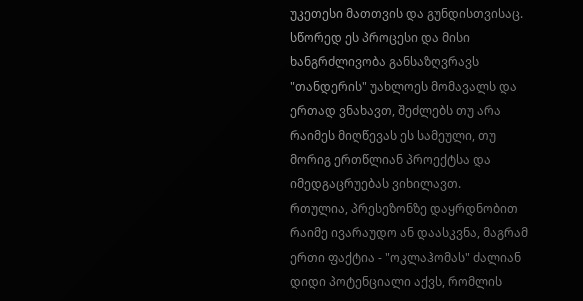უკეთესი მათთვის და გუნდისთვისაც. სწორედ ეს პროცესი და მისი ხანგრძლივობა განსაზღვრავს "თანდერის" უახლოეს მომავალს და ერთად ვნახავთ, შეძლებს თუ არა რაიმეს მიღწევას ეს სამეული, თუ მორიგ ერთწლიან პროექტსა და იმედგაცრუებას ვიხილავთ.
რთულია, პრესეზონზე დაყრდნობით რაიმე ივარაუდო ან დაასკვნა, მაგრამ ერთი ფაქტია - "ოკლაჰომას" ძალიან დიდი პოტენციალი აქვს, რომლის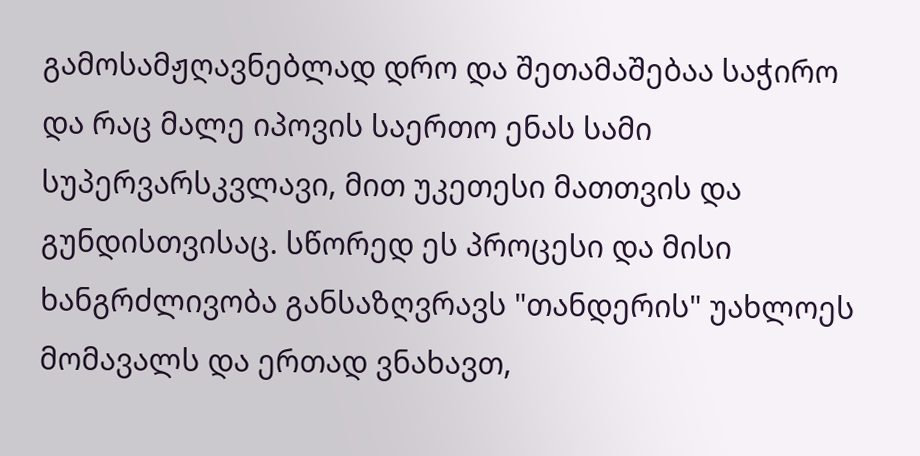გამოსამჟღავნებლად დრო და შეთამაშებაა საჭირო და რაც მალე იპოვის საერთო ენას სამი სუპერვარსკვლავი, მით უკეთესი მათთვის და გუნდისთვისაც. სწორედ ეს პროცესი და მისი ხანგრძლივობა განსაზღვრავს "თანდერის" უახლოეს მომავალს და ერთად ვნახავთ,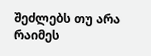შეძლებს თუ არა რაიმეს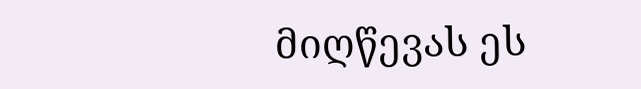მიღწევას ეს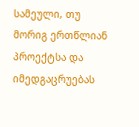სამეული, თუ მორიგ ერთწლიან პროექტსა და იმედგაცრუებას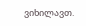ვიხილავთ.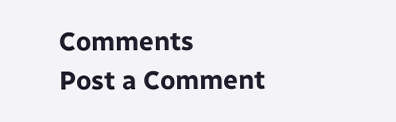Comments
Post a Comment